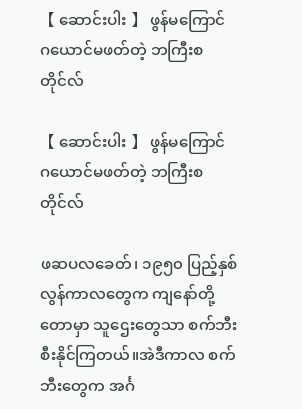【 ဆောင်းပါး 】 ဖွန်မကြောင် ဂယောင်မဖတ်တဲ့ ဘကြီးစတိုင်လ်

【 ဆောင်းပါး 】 ဖွန်မကြောင် ဂယောင်မဖတ်တဲ့ ဘကြီးစတိုင်လ်

ဖဆပလခေတ်၊ ၁၉၅၀ ပြည့်နှစ်လွန်ကာလတွေက ကျနော်တို့တောမှာ သူဌေးတွေသာ စက်ဘီးစီးနိုင်ကြတယ်။အဲဒီကာလ စက်ဘီးတွေက အင်္ဂ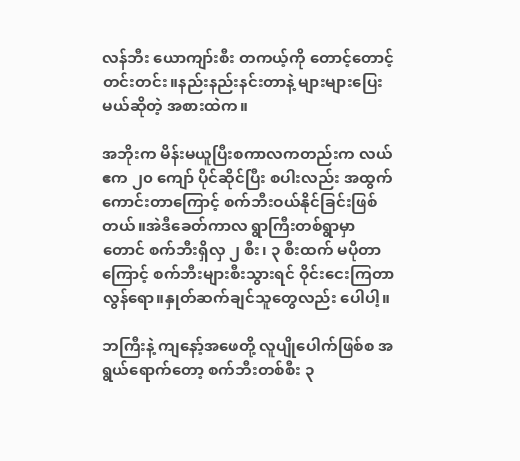လန်ဘီး ယောကျာ်းစီး တကယ့်ကို တောင့်တောင့်တင်းတင်း။နည်းနည်းနင်းတာနဲ့ များများပြေးမယ်ဆိုတဲ့ အစားထဲက။

အဘိုးက မိန်းမယူပြီးစကာလကတည်းက လယ်ဧက ၂၀ ကျော် ပိုင်ဆိုင်ပြီး စပါးလည်း အထွက်ကောင်းတာကြောင့် စက်ဘီးဝယ်နိုင်ခြင်းဖြစ်တယ်။အဲဒီခေတ်ကာလ ရွာကြီးတစ်ရွာမှာတောင် စက်ဘီးရှိလှ ၂ စီး၊ ၃ စီးထက် မပိုတာကြောင့် စက်ဘီးများစီးသွားရင် ဝိုင်းငေးကြတာ လွန်ရော။နှုတ်ဆက်ချင်သူတွေလည်း ပေါပါ့။

ဘကြီးနဲ့ ကျနော့်အဖေတို့ လူပျိုပေါက်ဖြစ်စ အရွယ်ရောက်တော့ စက်ဘီးတစ်စီး ၃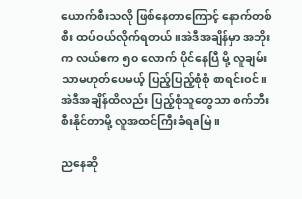ယောက်စီးသလို ဖြစ်နေတာကြောင့် နောက်တစ်စီး ထပ်ဝယ်လိုက်ရတယ်။အဲဒီအချိန်မှာ အဘိုးက လယ်ဧက ၅၀ လောက် ပိုင်နေပြီ မို့ လူချမ်းသာမဟုတ်ပေမယ့် ပြည့်ပြည့်စုံစုံ စာရင်းဝင်။အဲဒီအချိန်ထိလည်း ပြည့်စုံသူတွေသာ စက်ဘီးစီးနိုင်တာမို့ လူအထင်ကြီးခံရaမြဲ။

ညနေဆို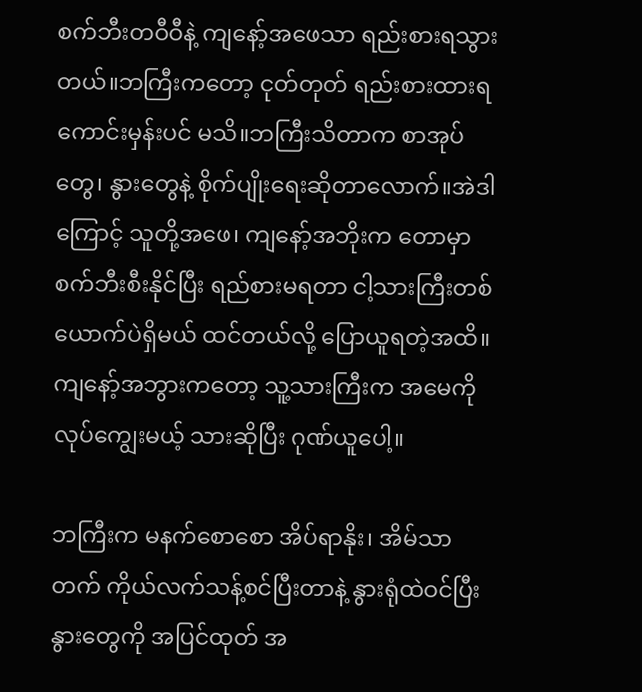စက်ဘီးတဝီဝီနဲ့ ကျနော့်အဖေသာ ရည်းစားရသွားတယ်။ဘကြီးကတော့ ငုတ်တုတ် ရည်းစားထားရကောင်းမှန်းပင် မသိ။ဘကြီးသိတာက စာအုပ်တွေ၊ နွားတွေနဲ့ စိုက်ပျိုးရေးဆိုတာလောက်။အဲဒါကြောင့် သူတို့အဖေ၊ ကျနော့်အဘိုးက တောမှာ စက်ဘီးစီးနိုင်ပြီး ရည်စားမရတာ ငါ့သားကြီးတစ်ယောက်ပဲရှိမယ် ထင်တယ်လို့ ပြောယူရတဲ့အထိ။ကျနော့်အဘွားကတော့ သူ့သားကြီးက အမေကို လုပ်ကျွေးမယ့် သားဆိုပြီး ဂုဏ်ယူပေါ့။

ဘကြီးက မနက်စောစော အိပ်ရာနိုး၊ အိမ်သာတက် ကိုယ်လက်သန့်စင်ပြီးတာနဲ့ နွားရုံထဲဝင်ပြီး နွားတွေကို အပြင်ထုတ် အ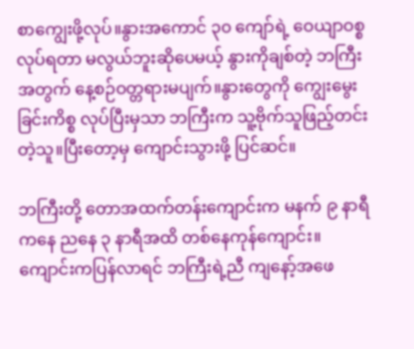စာကျွေးဖို့လုပ်။နွားအကောင် ၃၀ ကျော်ရဲ့ ဝေယျာဝစ္စလုပ်ရတာ မလွယ်ဘူးဆိုပေမယ့် နွားကိုချစ်တဲ့ ဘကြီးအတွက် နေ့စဉ်ဝတ္တရားမပျက်။နွားတွေကို ကျွေးမွေးခြင်းကိစ္စ လုပ်ပြီးမှသာ ဘကြီးက သူ့ဗိုက်သူဖြည့်တင်းတဲ့သူ။ပြီးတော့မှ ကျောင်းသွားဖို့ ပြင်ဆင်။

ဘကြီးတို့ တောအထက်တန်းကျောင်းက မနက် ၉ နာရီကနေ ညနေ ၃ နာရီအထိ တစ်နေကုန်ကျောင်း။ကျောင်းကပြန်လာရင် ဘကြီးရဲ့ညီ ကျနော့်အဖေ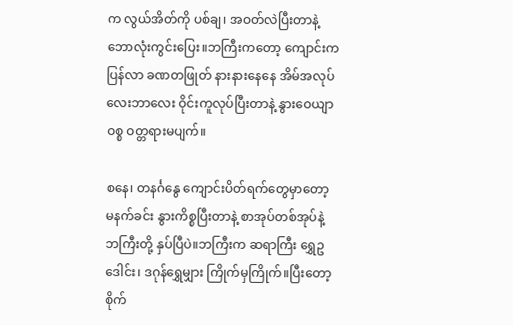က လွယ်အိတ်ကို ပစ်ချ၊ အဝတ်လဲပြီးတာနဲ့ ဘောလုံးကွင်းပြေး။ဘကြီးကတော့ ကျောင်းကပြန်လာ ခဏတဖြုတ် နားနားနေနေ အိမ်အလုပ်လေးဘာလေး ဝိုင်းကူလုပ်ပြီးတာနဲ့ နွားဝေယျာဝစ္စ ဝတ္တရားမပျက်။

စနေ၊ တနင်္ဂနွေ ကျောင်းပိတ်ရက်တွေမှာတော့ မနက်ခင်း နွားကိစ္စပြီးတာနဲ့ စာအုပ်တစ်အုပ်နဲ့ ဘကြီးတို့ နှပ်ပြီပဲ။ဘကြီးက ဆရာကြီး ရွှေဥဒေါင်း၊ ဒဂုန်ရွှေမျှား ကြိုက်မှကြိုက်။ပြီးတော့ စိုက်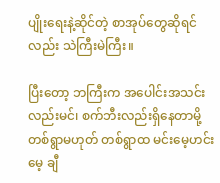ပျိုးရေးနဲ့ဆိုင်တဲ့ စာအုပ်တွေဆိုရင်လည်း သဲကြီးမဲကြီး။

ပြီးတော့ ဘကြီးက အပေါင်းအသင်းလည်းမင်၊ စက်ဘီးလည်းရှိနေတာမို့ တစ်ရွာမဟုတ် တစ်ရွာထ မင်းမေ့ဟင်းမေ့ ချီ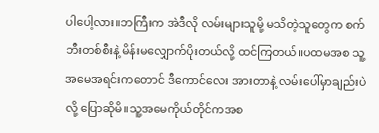ပါပေါ့လား။ဘကြီးက အဲဒီလို လမ်းများသူမို့ မသိတဲ့သူတွေက စက်ဘီးတစ်စီးနဲ့ မိန်းမလျှောက်ပိုးတယ်လို့ ထင်ကြတယ်။ပထမအစ သူ့အမေအရင်းကတောင် ဒီကောင်လေး အားတာနဲ့ လမ်းပေါ်မှာချည်းပဲလို့ ပြောဆိုမိ။သူ့အမေကိုယ်တိုင်ကအစ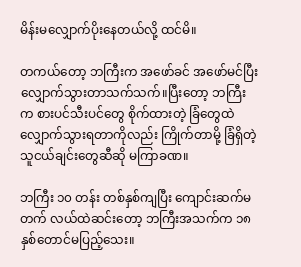မိန်းမလျှောက်ပိုးနေတယ်လို့ ထင်မိ။

တကယ်တော့ ဘကြီးက အဖော်ခင် အဖော်မင်ပြီး လျှောက်သွားတာသက်သက်။ပြီးတော့ ဘကြီးက စားပင်သီးပင်တွေ စိုက်ထားတဲ့ ခြံတွေထဲ လျှောက်သွားရတာကိုလည်း ကြိုက်တာမို့ ခြံရှိတဲ့သူငယ်ချင်းတွေဆီဆို မကြာခဏ။

ဘကြီး ၁၀ တန်း တစ်နှစ်ကျပြီး ကျောင်းဆက်မတက် လယ်ထဲဆင်းတော့ ဘကြီးအသက်က ၁၈ နှစ်တောင်မပြည့်သေး။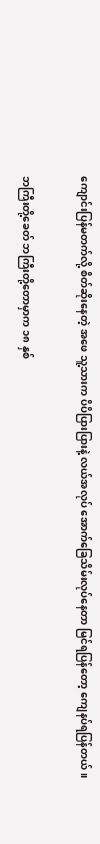ကျောင်းပြန်မတက်လို့ စိတ်ဆိုးနေတဲ့ အဖေ သူ့သားက ပိပိပြားပြားနဲ့ လယ်အလုပ် အောက်ခြေသိမ်းလုပ်နေတာ မြင်ရပြန်တော့ ကျေနပ်ရပြန်တယ်။

ဘကြီးတို့ခေတ် ဘကြီးတို့တောမှာက ၁၈ နှစ်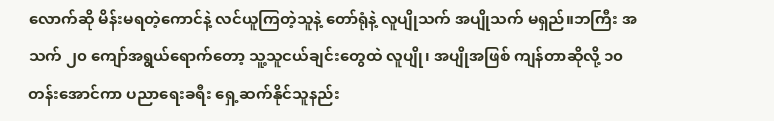လောက်ဆို မိန်းမရတဲ့ကောင်နဲ့ လင်ယူကြတဲ့သူနဲ့ တော်ရုံနဲ့ လူပျိုသက် အပျိုသက် မရှည်။ဘကြီး အသက် ၂၀ ကျော်အရွယ်ရောက်တော့ သူ့သူငယ်ချင်းတွေထဲ လူပျို၊ အပျိုအဖြစ် ကျန်တာဆိုလို့ ၁၀ တန်းအောင်ကာ ပညာရေးခရီး ရှေ့ဆက်နိုင်သူနည်း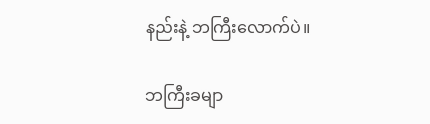နည်းနဲ့ ဘကြီးလောက်ပဲ။

ဘကြီးခမျာ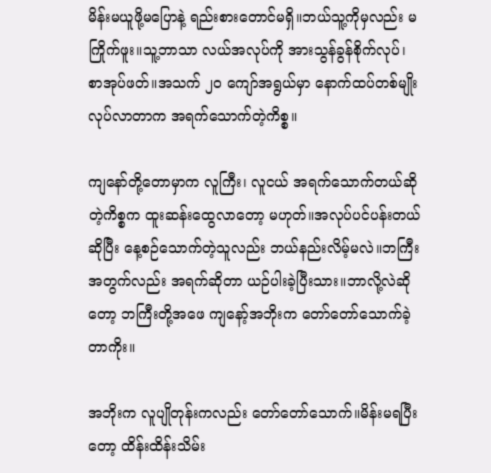မိန်းမယူဖို့မပြောနဲ့ ရည်းစားတောင်မရှိ။ဘယ်သူ့ကိုမှလည်း မကြိုက်ဖူး။သူ့ဘာသာ လယ်အလုပ်ကို အားသွန်ခွန်စိုက်လုပ်၊ စာအုပ်ဖတ်။အသက် ၂၀ ကျော်အရွယ်မှာ နောက်ထပ်တစ်မျိုး လုပ်လာတာက အရက်သောက်တဲ့ကိစ္စ။

ကျနော်တို့တောမှာက လူကြီး၊ လူငယ် အရက်သောက်တယ်ဆိုတဲ့ကိစ္စက ထူးဆန်းထွေလာတော့ မဟုတ်။အလုပ်ပင်ပန်းတယ်ဆိုပြီး နေ့စဉ်သောက်တဲ့သူလည်း ဘယ်နည်းလိမ့်မလဲ။ဘကြီးအတွက်လည်း အရက်ဆိုတာ ယဉ်ပါးခဲ့ပြီးသား။ဘာလို့လဲဆိုတော့ ဘကြီးတို့အဖေ ကျနော့်အဘိုးက တော်တော်သောက်ခဲ့တာကိုး။

အဘိုးက လူပျိုတုန်းကလည်း တော်တော်သောက်။မိန်းမရပြီးတော့ ထိန်းထိန်းသိမ်း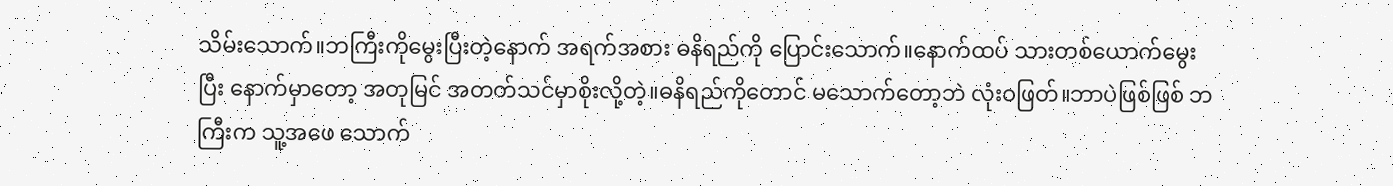သိမ်းသောက်။ဘကြီးကိုမွေးပြီးတဲ့နောက် အရက်အစား ဓနိရည်ကို ပြောင်းသောက်။နောက်ထပ် သားတစ်ယောက်မွေးပြီး နောက်မှာတော့ အတုမြင် အတတ်သင်မှာစိုးလို့တဲ့။ဓနိရည်ကိုတောင် မသောက်တော့ဘဲ လုံးဝဖြတ်။ဘာပဲဖြစ်ဖြစ် ဘကြီးက သူ့အဖေ သောက်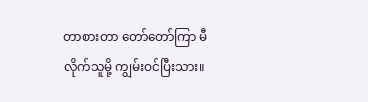တာစားတာ တော်တော်ကြာ မီလိုက်သူမို့ ကျွမ်းဝင်ပြီးသား။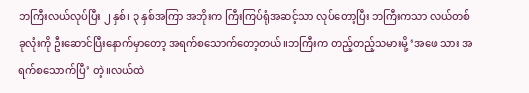ဘကြီးလယ်လုပ်ပြီး ၂ နှစ်၊ ၃ နှစ်အကြာ အဘိုးက ကြီးကြပ်ရုံအဆင့်သာ လုပ်တော့ပြီး ဘကြီးကသာ လယ်တစ်ခုလုံးကို ဦးဆောင်ပြီးနောက်မှာတော့ အရက်စသောက်တော့တယ်။ဘကြီးက တည့်တည့်သမားမို့ ‘အဖေ သား အရက်စသောက်ပြီ’ တဲ့။လယ်ထဲ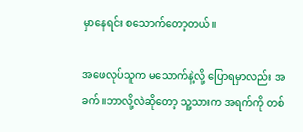မှာနေရင်း စသောက်တော့တယ်။

အဖေလုပ်သူက မသောက်နဲ့လို့ ပြောရမှာလည်း အခက်။ဘာလို့လဲဆိုတော့ သူ့သားက အရက်ကို တစ်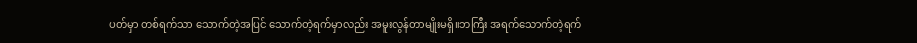ပတ်မှာ တစ်ရက်သာ သောက်တဲ့အပြင် သောက်တဲ့ရက်မှာလည်း အမူးလွန်တာမျိုးမရှိ။ဘကြီး အရက်သောက်တဲ့ရက်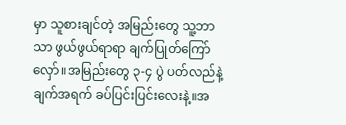မှာ သူစားချင်တဲ့ အမြည်းတွေ သူ့ဘာသာ ဖွယ်ဖွယ်ရာရာ ချက်ပြုတ်ကြော်လှော်။အမြည်းတွေ ၃-၄ ပွဲ ပတ်လည်နဲ့ ချက်အရက် ခပ်ပြင်းပြင်းလေးနဲ့။အ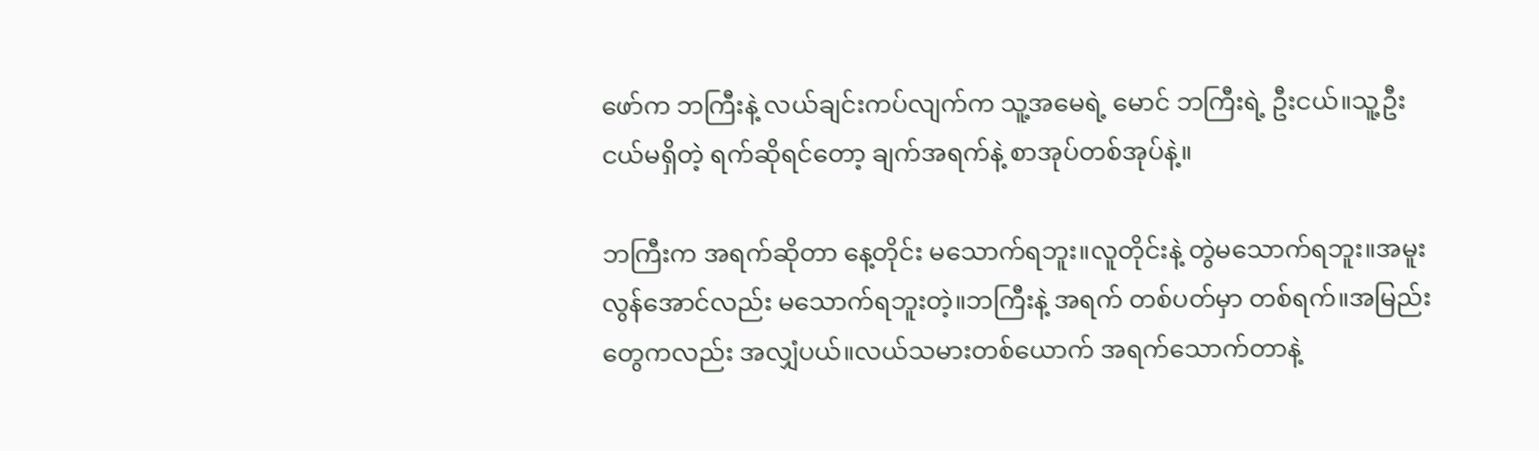ဖော်က ဘကြီးနဲ့ လယ်ချင်းကပ်လျက်က သူ့အမေရဲ့ မောင် ဘကြီးရဲ့ ဦးငယ်။သူ့ဦးငယ်မရှိတဲ့ ရက်ဆိုရင်တော့ ချက်အရက်နဲ့ စာအုပ်တစ်အုပ်နဲ့။

ဘကြီးက အရက်ဆိုတာ နေ့တိုင်း မသောက်ရဘူး။လူတိုင်းနဲ့ တွဲမသောက်ရဘူး။အမူးလွန်အောင်လည်း မသောက်ရဘူးတဲ့။ဘကြီးနဲ့ အရက် တစ်ပတ်မှာ တစ်ရက်။အမြည်းတွေကလည်း အလျှံပယ်။လယ်သမားတစ်ယောက် အရက်သောက်တာနဲ့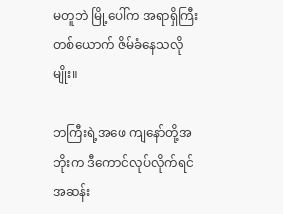မတူဘဲ မြို့ပေါ်က အရာရှိကြီးတစ်ယောက် ဇိမ်ခံနေသလိုမျိုး။

ဘကြီးရဲ့အဖေ ကျနော်တို့အဘိုးက ဒီကောင်လုပ်လိုက်ရင် အဆန်း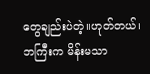တွေချည်းပဲတဲ့။ဟုတ်တယ်၊ ဘကြီးက မိန်းမသာ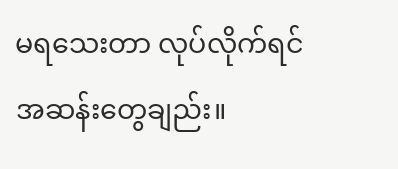မရသေးတာ လုပ်လိုက်ရင် အဆန်းတွေချည်း။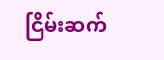ငြိမ်းဆက်